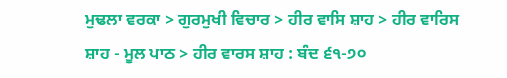ਮੁਢਲਾ ਵਰਕਾ > ਗੁਰਮੁਖੀ ਵਿਚਾਰ > ਹੀਰ ਵਾਸਿ ਸ਼ਾਹ > ਹੀਰ ਵਾਰਿਸ ਸ਼ਾਹ - ਮੂਲ ਪਾਠ > ਹੀਰ ਵਾਰਸ ਸ਼ਾਹ : ਬੰਦ ੬੧-੭੦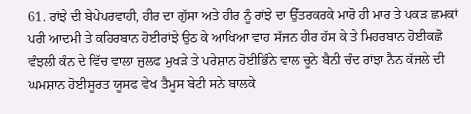61. ਰਾਂਝੇ ਦੀ ਬੇਪੇਪਰਵਾਹੀ, ਹੀਰ ਦਾ ਗੁੱਸਾ ਅਤੇ ਹੀਰ ਨੂੰ ਰਾਂਝੇ ਦਾ ਉੱਤਰਕਰਕੇ ਮਾਰੋ ਹੀ ਮਾਰ ਤੇ ਪਕੜ ਛਮਕਾਂ ਪਰੀ ਆਦਮੀ ਤੇ ਕਹਿਰਬਾਨ ਹੋਈਰਾਂਝੇ ਉਠ ਕੇ ਆਖਿਆ ਵਾਹ ਸੱਜਨ ਹੀਰ ਹੱਸ ਕੇ ਤੇ ਮਿਹਰਬਾਨ ਹੋਈਕਛੋ ਵੰਝਲੀ ਕੰਨ ਦੇ ਵਿੱਚ ਵਾਲਾ ਜ਼ੁਲਫ ਮੁਖੜੇ ਤੇ ਪਰੇਸ਼ਾਨ ਹੋਈਭਿੰਨੇ ਵਾਲ ਚੂਨੇ ਬੈਨੀ ਚੰਦ ਰਾਂਝਾ ਨੈਨ ਕੱਜਲੇ ਦੀ ਘਮਸ਼ਾਨ ਹੋਈਸੂਰਤ ਯੂਸਫ ਵੇਖ ਤੈਮੂਸ ਬੇਟੀ ਸਨੇ ਬਾਲਕੇ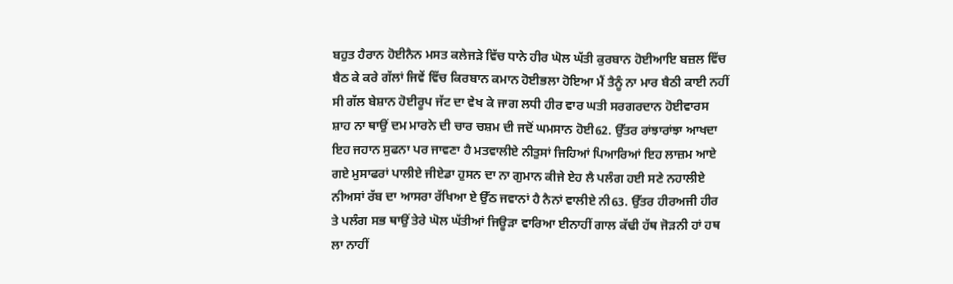ਬਹੁਤ ਹੈਰਾਨ ਹੋਈਨੈਨ ਮਸਤ ਕਲੇਜੜੇ ਵਿੱਚ ਧਾਨੇ ਹੀਰ ਘੋਲ ਘੱਤੀ ਕੁਰਬਾਨ ਹੋਈਆਇ ਬਜ਼ਲ ਵਿੱਚ ਬੈਠ ਕੇ ਕਰੇ ਗੱਲਾਂ ਜਿਵੇਂ ਵਿੱਚ ਕਿਰਬਾਨ ਕਮਾਨ ਹੋਈਭਲਾ ਹੋਇਆ ਮੈਂ ਤੈਨੂੰ ਨਾ ਮਾਰ ਬੈਠੀ ਕਾਈ ਨਹੀਂ ਸੀ ਗੱਲ ਬੇਸ਼ਾਨ ਹੋਈਰੂਪ ਜੱਟ ਦਾ ਵੇਖ ਕੇ ਜਾਗ ਲਧੀ ਹੀਰ ਵਾਰ ਘਤੀ ਸਰਗਰਦਾਨ ਹੋਈਵਾਰਸ ਸ਼ਾਹ ਨਾ ਥਾਉਂ ਦਮ ਮਾਰਨੇ ਦੀ ਚਾਰ ਚਸ਼ਮ ਦੀ ਜਦੋਂ ਘਮਸਾਨ ਹੋਈ62. ਉੱਤਰ ਰਾਂਝਾਰਾਂਝਾ ਆਖਦਾ ਇਹ ਜਹਾਨ ਸੁਫਨਾ ਪਰ ਜਾਵਣਾ ਹੈ ਮਤਵਾਲੀਏ ਨੀਤੁਸਾਂ ਜਿਹਿਆਂ ਪਿਆਰਿਆਂ ਇਹ ਲਾਜ਼ਮ ਆਏ ਗਏ ਮੁਸਾਫਰਾਂ ਪਾਲੀਏ ਜੀਏਡਾ ਹੁਸਨ ਦਾ ਨਾ ਗੁਮਾਨ ਕੀਜੇ ਏਹ ਲੈ ਪਲੰਗ ਹਈ ਸਣੇ ਨਹਾਲੀਏ ਨੀਅਸਾਂ ਰੱਬ ਦਾ ਆਸਰਾ ਰੱਖਿਆ ਏ ਉੱਠ ਜਵਾਨਾਂ ਹੈ ਨੈਨਾਂ ਵਾਲੀਏ ਨੀ63. ਉੱਤਰ ਹੀਰਅਜੀ ਹੀਰ ਤੇ ਪਲੰਗ ਸਭ ਥਾਉਂ ਤੇਰੇ ਘੋਲ ਘੱਤੀਆਂ ਜਿਊੜਾ ਵਾਰਿਆ ਈਨਾਹੀਂ ਗਾਲ ਕੱਢੀ ਹੱਥ ਜੋੜਨੀ ਹਾਂ ਹਥ ਲਾ ਨਾਹੀਂ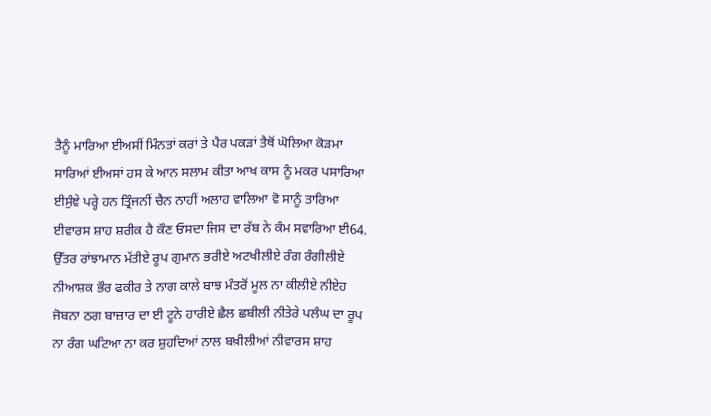ਤੈਨੂੰ ਮਾਰਿਆ ਈਅਸੀਂ ਮਿੰਨਤਾਂ ਕਰਾਂ ਤੇ ਪੈਰ ਪਕੜਾਂ ਤੈਥੋਂ ਘੋਲਿਆ ਕੋੜਮਾ ਸਾਰਿਆਂ ਈਅਸਾਂ ਹਸ ਕੇ ਆਨ ਸਲਾਮ ਕੀਤਾ ਆਖ ਕਾਸ ਨੂੰ ਮਕਰ ਪਸਾਰਿਆ ਈਸੁੰਞੇ ਪਰ੍ਹੇ ਹਨ ਤ੍ਰਿੰਜਨੀਂ ਚੈਨ ਨਾਹੀਂ ਅਲਾਹ ਵਾਲਿਆ ਵੋ ਸਾਨੂੰ ਤਾਰਿਆ ਈਵਾਰਸ ਸ਼ਾਹ ਸ਼ਰੀਕ ਹੈ ਕੌਣ ਓਸਦਾ ਜਿਸ ਦਾ ਰੱਬ ਨੇ ਕੰਮ ਸਵਾਰਿਆ ਈ64. ਉੱਤਰ ਰਾਂਝਾਮਾਨ ਮੱਤੀਏ ਰੂਪ ਗੁਮਾਨ ਭਰੀਏ ਅਟਖੀਲੀਏ ਰੰਗ ਰੰਗੀਲੀਏ ਨੀਆਸ਼ਕ ਭੌਰ ਫਕੀਰ ਤੇ ਨਾਗ ਕਾਲੇ ਬਾਝ ਮੰਤਰੋਂ ਮੂਲ ਨਾ ਕੀਲੀਏ ਨੀਏਹ ਜੋਬਨਾ ਠਗ ਬਾਜ਼ਾਰ ਦਾ ਈ ਟੂਨੇ ਹਾਰੀਏ ਛੈਲ ਛਬੀਲੀ ਨੀਤੇਰੇ ਪਲੰਘ ਦਾ ਰੂਪ ਨਾ ਰੰਗ ਘਟਿਆ ਨਾ ਕਰ ਸ਼ੁਹਦਿਆਂ ਨਾਲ ਬਖ਼ੀਲੀਆਂ ਨੀਵਾਰਸ ਸ਼ਾਹ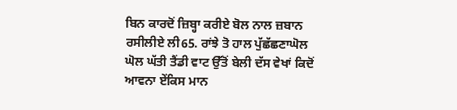ਬਿਨ ਕਾਰਦੋਂ ਜ਼ਿਬ੍ਹਾ ਕਰੀਏ ਬੋਲ ਨਾਲ ਜ਼ਬਾਨ ਰਸੀਲੀਏ ਲੀ65. ਰਾਂਝੇ ਤੋ ਹਾਲ ਪੁੱਛੱਛਣਾਘੋਲ ਘੋਲ ਘੱਤੀ ਤੈਂਡੀ ਵਾਟ ਉੱਤੋਂ ਬੇਲੀ ਦੱਸ ਵੇਖਾਂ ਕਿਦੋਂ ਆਵਨਾ ਏਂਕਿਸ ਮਾਨ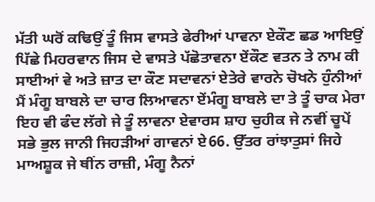ਮੱਤੀ ਘਰੋਂ ਕਢਿਉਂ ਤੂੰ ਜਿਸ ਵਾਸਤੇ ਫੇਰੀਆਂ ਪਾਵਨਾ ਏਕੌਣ ਛਡ ਆਇਉਂ ਪਿੱਛੇ ਮਿਹਰਵਾਨ ਜਿਸ ਦੇ ਵਾਸਤੇ ਪੱਛੋਤਾਵਨਾ ਏਂਕੌਣ ਵਤਨ ਤੇ ਨਾਮ ਕੀ ਸਾਈਆਂ ਵੇ ਅਤੇ ਜ਼ਾਤ ਦਾ ਕੌਣ ਸਦਾਵਨਾਂ ਏਤੇਰੇ ਵਾਰਨੇ ਚੋਖਨੇ ਹੁੰਨੀਆਂ ਮੈਂ ਮੰਗੂ ਬਾਬਲੇ ਦਾ ਚਾਰ ਲਿਆਵਨਾ ਏਂਮੰਗੂ ਬਾਬਲੇ ਦਾ ਤੇ ਤੂੰ ਚਾਕ ਮੇਰਾ ਇਹ ਵੀ ਫੰਦ ਲੱਗੇ ਜੇ ਤੂੰ ਲਾਵਨਾ ਏਵਾਰਸ ਸ਼ਾਹ ਚੁਹੀਕ ਜੇ ਨਵੀਂ ਚੂਪੇਂ ਸਭੇ ਭੁਲ ਜਾਨੀ ਜਿਹੜੀਆਂ ਗਾਵਨਾਂ ਏ66. ਉੱਤਰ ਰਾਂਝਾਤੁਸਾਂ ਜਿਹੇ ਮਾਅਸ਼ੂਕ ਜੇ ਥੀਂਨ ਰਾਜ਼ੀ, ਮੰਗੂ ਨੈਨਾਂ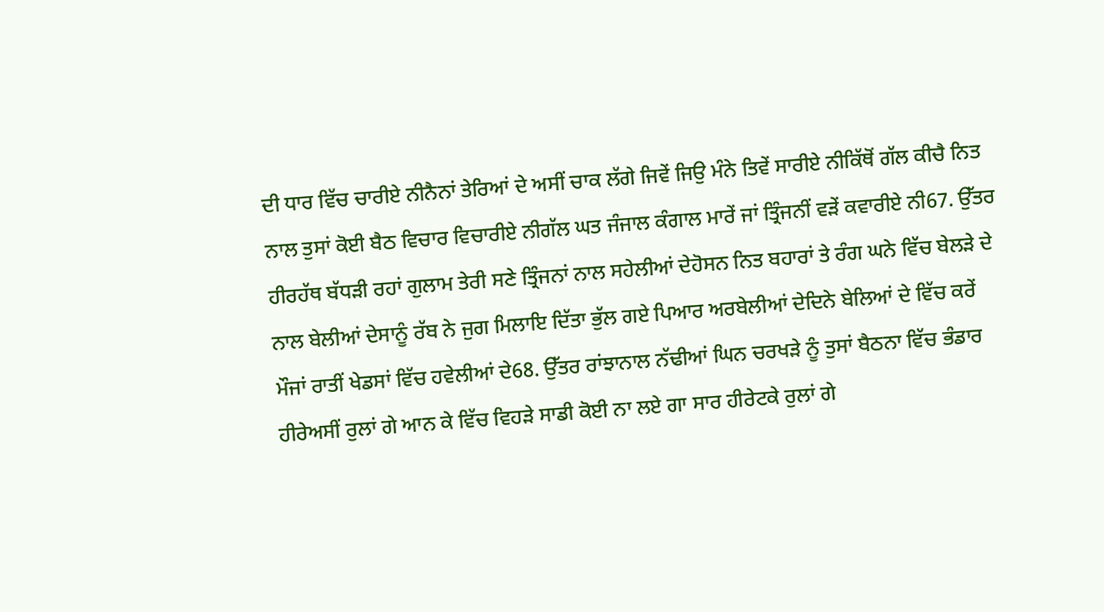ਦੀ ਧਾਰ ਵਿੱਚ ਚਾਰੀਏ ਨੀਨੈਨਾਂ ਤੇਰਿਆਂ ਦੇ ਅਸੀਂ ਚਾਕ ਲੱਗੇ ਜਿਵੇਂ ਜਿਉ ਮੰਨੇ ਤਿਵੇਂ ਸਾਰੀਏ ਨੀਕਿੱਥੋਂ ਗੱਲ ਕੀਚੈ ਨਿਤ ਨਾਲ ਤੁਸਾਂ ਕੋਈ ਬੈਠ ਵਿਚਾਰ ਵਿਚਾਰੀਏ ਨੀਗੱਲ ਘਤ ਜੰਜਾਲ ਕੰਗਾਲ ਮਾਰੇਂ ਜਾਂ ਤ੍ਰਿੰਜਨੀਂ ਵੜੇਂ ਕਵਾਰੀਏ ਨੀ67. ਉੱਤਰ ਹੀਰਹੱਥ ਬੱਧੜੀ ਰਹਾਂ ਗੁਲਾਮ ਤੇਰੀ ਸਣੇ ਤ੍ਰਿੰਜਨਾਂ ਨਾਲ ਸਹੇਲੀਆਂ ਦੇਹੋਸਨ ਨਿਤ ਬਹਾਰਾਂ ਤੇ ਰੰਗ ਘਨੇ ਵਿੱਚ ਬੇਲੜੇ ਦੇ ਨਾਲ ਬੇਲੀਆਂ ਦੇਸਾਨੂੰ ਰੱਬ ਨੇ ਜੁਗ ਮਿਲਾਇ ਦਿੱਤਾ ਭੁੱਲ ਗਏ ਪਿਆਰ ਅਰਬੇਲੀਆਂ ਦੇਦਿਨੇ ਬੇਲਿਆਂ ਦੇ ਵਿੱਚ ਕਰੇਂ ਮੌਜਾਂ ਰਾਤੀਂ ਖੇਡਸਾਂ ਵਿੱਚ ਹਵੇਲੀਆਂ ਦੇ68. ਉੱਤਰ ਰਾਂਝਾਨਾਲ ਨੱਢੀਆਂ ਘਿਨ ਚਰਖੜੇ ਨੂੰ ਤੁਸਾਂ ਬੈਠਨਾ ਵਿੱਚ ਭੰਡਾਰ ਹੀਰੇਅਸੀਂ ਰੁਲਾਂ ਗੇ ਆਨ ਕੇ ਵਿੱਚ ਵਿਹੜੇ ਸਾਡੀ ਕੋਈ ਨਾ ਲਏ ਗਾ ਸਾਰ ਹੀਰੇਟਕੇ ਰੁਲਾਂ ਗੇ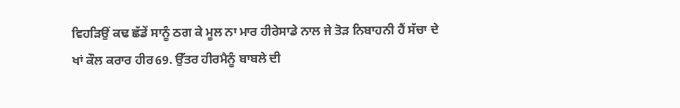ਵਿਹੜਿਉਂ ਕਢ ਛੱਡੇਂ ਸਾਨੂੰ ਠਗ ਕੇ ਮੂਲ ਨਾ ਮਾਰ ਹੀਰੇਸਾਡੇ ਨਾਲ ਜੇ ਤੋੜ ਨਿਬਾਹਨੀ ਹੈਂ ਸੱਚਾ ਦੇ ਖਾਂ ਕੌਲ ਕਰਾਰ ਹੀਰ69. ਉੱਤਰ ਹੀਰਮੈਨੂੰ ਬਾਬਲੇ ਦੀ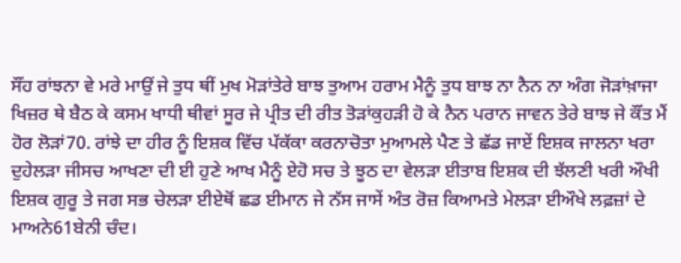ਸੌਂਹ ਰਾਂਝਨਾ ਵੇ ਮਰੇ ਮਾਉਂ ਜੇ ਤੁਧ ਥੀਂ ਮੁਖ ਮੋੜਾਂਤੇਰੇ ਬਾਝ ਤੁਆਮ ਹਰਾਮ ਮੈਨੂੰ ਤੁਧ ਬਾਝ ਨਾ ਨੈਨ ਨਾ ਅੰਗ ਜੋੜਾਂਖ਼ਾਜਾ ਖਿਜ਼ਰ ਥੇ ਬੈਠ ਕੇ ਕਸਮ ਖਾਧੀ ਥੀਵਾਂ ਸੂਰ ਜੇ ਪ੍ਰੀਤ ਦੀ ਰੀਤ ਤੋੜਾਂਕੁਹੜੀ ਹੋ ਕੇ ਨੈਨ ਪਰਾਨ ਜਾਵਨ ਤੇਰੇ ਬਾਝ ਜੇ ਕੌਂਤ ਮੈਂ ਹੋਰ ਲੋੜਾਂ70. ਰਾਂਝੇ ਦਾ ਹੀਰ ਨੂੰ ਇਸ਼ਕ ਵਿੱਚ ਪੱਕੱਕਾ ਕਰਨਾਚੋਤਾ ਮੁਆਮਲੇ ਪੈਣ ਤੇ ਛੱਡ ਜਾਏਂ ਇਸ਼ਕ ਜਾਲਨਾ ਖਰਾ ਦੁਹੇਲੜਾ ਜੀਸਚ ਆਖਣਾ ਦੀ ਈ ਹੁਣੇ ਆਖ ਮੈਨੂੰ ਏਹੋ ਸਚ ਤੇ ਝੂਠ ਦਾ ਵੇਲੜਾ ਈਤਾਬ ਇਸ਼ਕ ਦੀ ਝੱਲਣੀ ਖਰੀ ਔਖੀ ਇਸ਼ਕ ਗੁਰੂ ਤੇ ਜਗ ਸਭ ਚੇਲੜਾ ਈਏਥੋਂ ਛਡ ਈਮਾਨ ਜੇ ਨੱਸ ਜਾਸੇਂ ਅੰਤ ਰੋਜ਼ ਕਿਆਮਤੇ ਮੇਲੜਾ ਈਔਖੇ ਲਫ਼ਜ਼ਾਂ ਦੇ ਮਾਅਨੇ61ਬੇਨੀ ਚੰਦ।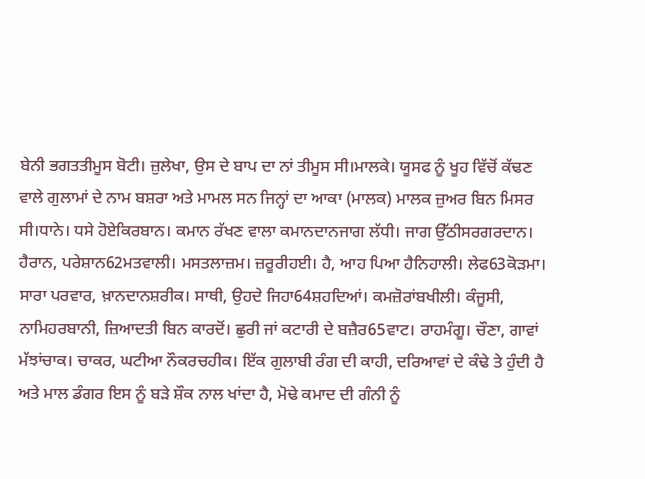ਬੇਨੀ ਭਗਤਤੀਮੂਸ ਬੋਟੀ। ਜ਼ੁਲੇਖਾ, ਉਸ ਦੇ ਬਾਪ ਦਾ ਨਾਂ ਤੀਮੂਸ ਸੀ।ਮਾਲਕੇ। ਯੂਸਫ ਨੂੰ ਖੂਹ ਵਿੱਚੋਂ ਕੱਢਣ ਵਾਲੇ ਗੁਲਾਮਾਂ ਦੇ ਨਾਮ ਬਸ਼ਰਾ ਅਤੇ ਮਾਮਲ ਸਨ ਜਿਨ੍ਹਾਂ ਦਾ ਆਕਾ (ਮਾਲਕ) ਮਾਲਕ ਜ਼ੁਅਰ ਬਿਨ ਮਿਸਰ ਸੀ।ਧਾਨੇ। ਧਸੇ ਹੋਏਕਿਰਬਾਨ। ਕਮਾਨ ਰੱਖਣ ਵਾਲਾ ਕਮਾਨਦਾਨਜਾਗ ਲੱਧੀ। ਜਾਗ ਉੱਠੀਸਰਗਰਦਾਨ। ਹੈਰਾਨ, ਪਰੇਸ਼ਾਨ62ਮਤਵਾਲੀ। ਮਸਤਲਾਜ਼ਮ। ਜ਼ਰੂਰੀਹਈ। ਹੈ, ਆਹ ਪਿਆ ਹੈਨਿਹਾਲੀ। ਲੇਫ63ਕੋੜਮਾ। ਸਾਰਾ ਪਰਵਾਰ, ਖ਼ਾਨਦਾਨਸ਼ਰੀਕ। ਸਾਥੀ, ਉਹਦੇ ਜਿਹਾ64ਸ਼ਹਦਿਆਂ। ਕਮਜ਼ੋਰਾਂਬਖੀਲੀ। ਕੰਜੂਸੀ, ਨਾਮਿਹਰਬਾਨੀ, ਜ਼ਿਆਦਤੀ ਬਿਨ ਕਾਰਦੋਂ। ਛੁਰੀ ਜਾਂ ਕਟਾਰੀ ਦੇ ਬਜ਼ੈਰ65ਵਾਟ। ਰਾਹਮੰਗੂ। ਚੌਣਾ, ਗਾਵਾਂ ਮੱਝਾਂਚਾਕ। ਚਾਕਰ, ਘਟੀਆ ਨੌਕਰਚਹੀਕ। ਇੱਕ ਗੁਲਾਬੀ ਰੰਗ ਦੀ ਕਾਹੀ, ਦਰਿਆਵਾਂ ਦੇ ਕੰਢੇ ਤੇ ਹੁੰਦੀ ਹੈ ਅਤੇ ਮਾਲ ਡੰਗਰ ਇਸ ਨੂੰ ਬੜੇ ਸ਼ੌਕ ਨਾਲ ਖਾਂਦਾ ਹੈ, ਮੋਢੇ ਕਮਾਦ ਦੀ ਗੰਨੀ ਨੂੰ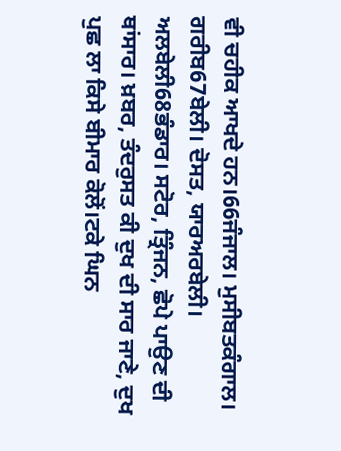ਵੀ ਚਹੀਕ ਆਖਦੇ ਹਨ।66ਜੰਜਾਲ। ਮੁਸੀਬਤਕੰਗਾਲ। ਗਰੀਬ67ਬੇਲੀ। ਦੋਸਤ, ਯਾਰਅਰਬੇਲੀ। ਅਲਬੇਲੀ68ਭੰਡਾਰ। ਸਟੋਰ, ਤ੍ਰਿੰਜਨ, ਛੋਪੇ ਪਾਉਣ ਦੀ ਥਾਂਸਾਰ। ਖ਼ਬਰ, ਤੰਦਰੁਸਤ ਕੀ ਦੁਖ ਦੀ ਸਾਰ ਜਾਣੇ, ਦੁਖ ਪੁਛ ਲਾ ਕਿਸੇ ਬੀਮਾਰ ਕੋਲੋਂ।ਟਕੇ ਘਿਨ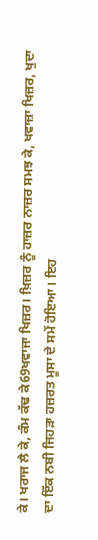ਕੇ। ਖਰਾਜ ਲੈ ਕੇ, ਕੰਮ ਕੱਢ ਕੇ69ਖਵਾਜਾ ਖਿਜ਼ਰ। ਖ਼ਿਜ਼ਰ ਨੂੰ ਹਾਜ਼ਰ ਨਾਜ਼ਰ ਸਮਝ ਕੇ, ਖਵਾਜ਼ਾ ਖਿਜ਼ਰ, ਖੁਦਾ ਦਾ ਇੱਕ ਨਬੀ ਜਿਹੜਾ ਹਜ਼ਰਤ ਮੂਸਾ ਦੇ ਸਮੇਂ ਹੋਇਆ। ਇਹ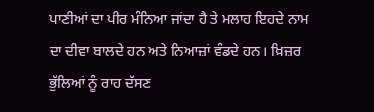ਪਾਣੀਆਂ ਦਾ ਪੀਰ ਮੰਨਿਆ ਜਾਂਦਾ ਹੈ ਤੇ ਮਲਾਹ ਇਹਦੇ ਨਾਮ ਦਾ ਦੀਵਾ ਬਾਲਦੇ ਹਨ ਅਤੇ ਨਿਆਜ਼ਾਂ ਵੰਡਦੇ ਹਨ। ਖ਼ਿਜ਼ਰ ਭੁੱਲਿਆਂ ਨੂੰ ਰਾਹ ਦੱਸਣ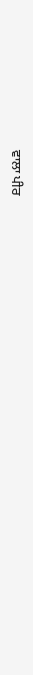ਵਾਲਾ ਪੀਰ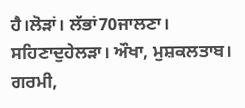ਹੈ।ਲੋੜਾਂ। ਲੱਭਾਂ70ਜਾਲਣਾ। ਸਹਿਣਾਦੁਹੇਲੜਾ। ਔਖਾ, ਮੁਸ਼ਕਲਤਾਬ। ਗਰਮੀ,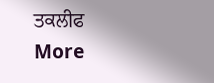ਤਕਲੀਫ
More